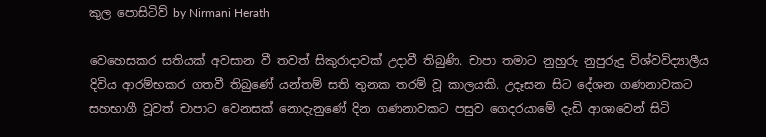කුල පොසිටිව් by Nirmani Herath

වෙහෙසකර සතියක් අවසාන වී තවත් සිකුරාදාවක් උදාවී තිබුණි. චාපා තමාට නුහුරු නුපුරුදු විශ්වවිද්‍යාලීය දිවිය ආරම්භකර ගතවී තිබුණේ යන්තම් සති තුනක තරම් වූ කාලයකි. උදෑසන සිට දේශන ගණනාවකට සහභාගී වූවත් චාපාට වෙනසක් නොදැනුණේ දින ගණනාවකට පසුව ගෙදරයාමේ දැඩි ආශාවෙන් සිටි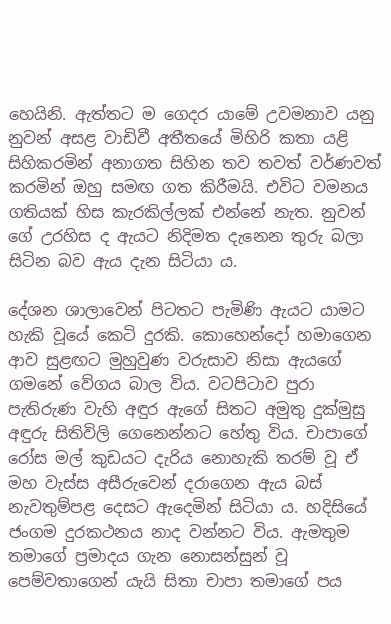හෙයිනි. ඇත්තට ම ගෙදර යාමේ උවමනාව යනු නුවන් අසළ වාඩිවී අතීතයේ මිහිරි කතා යළි සිහිකරමින් අනාගත සිහින තව තවත් වර්ණවත් කරමින් ඔහු සමඟ ගත කිරීමයි. එවිට වමනය ගතියක් හිස කැරකිල්ලක් එන්නේ නැත. නුවන් ගේ උරහිස ද ඇයට නිදිමත දැනෙන තුරු බලා සිටින බව ඇය දැන සිටියා ය.

දේශන ශාලාවෙන් පිටතට පැමිණි ඇයට යාමට හැකි වූයේ කෙටි දුරකි. කොහෙන්දෝ හමාගෙන ආව සුළඟට මුහුවුණ වරුසාව නිසා ඇයගේ ගමනේ වේගය බාල විය. වටපිටාව පුරා පැතිරුණ වැහි අඳුර ඇගේ සිතට අමුතු දුක්මුසු අඳුරු සිතිවිලි ගෙනෙන්නට හේතු විය. චාපාගේ රෝස මල් කුඩයට දැරිය නොහැකි තරම් වූ ඒ මහ වැස්ස අසීරුවෙන් දරාගෙන ඇය බස් නැවතුම්පළ දෙසට ඇදෙමින් සිටියා ය. හදිසියේ ජංගම දුරකථනය නාද වන්නට විය. ඇමතුම තමාගේ ප්‍රමාදය ගැන නොසන්සුන් වූ පෙම්වතාගෙන් යැයි සිතා චාපා තමාගේ පය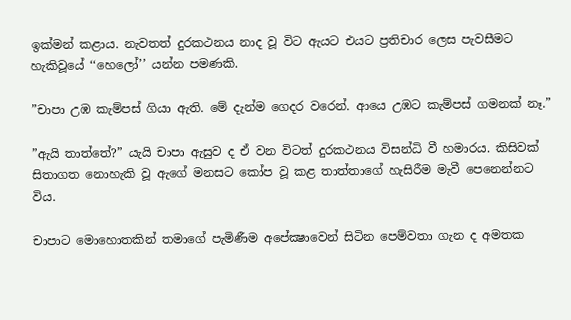ඉක්මන් කළාය. නැවතත් දුරකථනය නාද වූ විට ඇයට එයට ප්‍රතිචාර ලෙස පැවසීමට හැකිවූයේ ‘‘හෙලෝ’’ යන්න පමණකි.

”චාපා උඹ කැම්පස් ගියා ඇති. මේ දැන්ම ගෙදර වරෙන්. ආයෙ උඹට කැම්පස් ගමනක් නෑ.”

”ඇයි තාත්තේ?” යැයි චාපා ඇසුව ද ඒ වන විටත් දුරකථනය විසන්ධි වී හමාරය. කිසිවක් සිතාගත නොහැකි වූ ඇගේ මනසට කෝප වූ කළ තාත්තාගේ හැසිරීම මැවී පෙනෙන්නට විය.

චාපාට මොහොතකින් තමාගේ පැමිණීම අපේක්‍ෂාවෙන් සිටින පෙම්වතා ගැන ද අමතක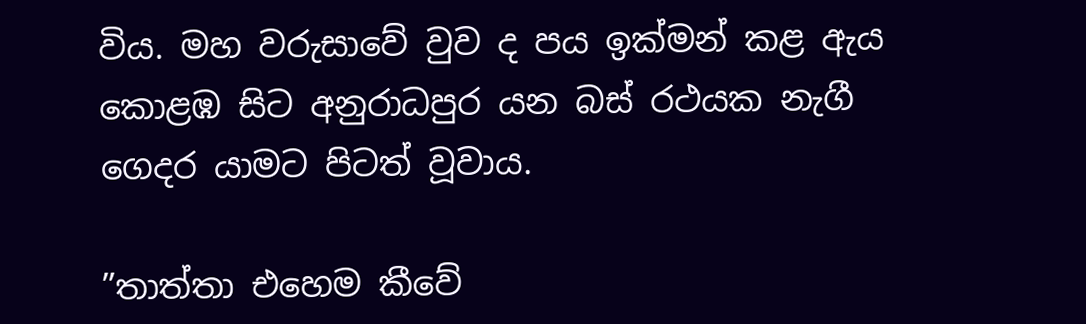විය. මහ වරුසාවේ වුව ද පය ඉක්මන් කළ ඇය කොළඹ සිට අනුරාධපුර යන බස් රථයක නැගී ගෙදර යාමට පිටත් වූවාය.

”තාත්තා එහෙම කීවේ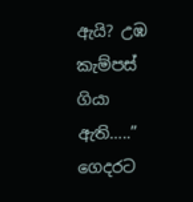ඇයි? උඹ කැම්පස් ගියා ඇති…..” ගෙදරට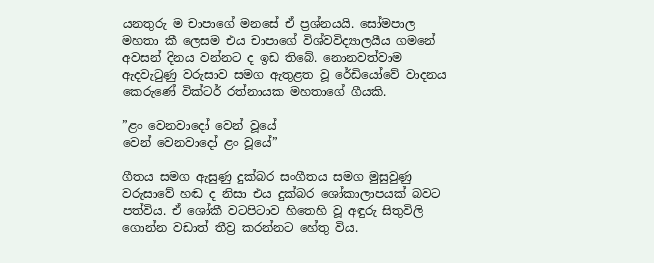යනතුරු ම චාපාගේ මනසේ ඒ ප්‍රශ්නයයි. සෝමපාල මහතා කී ලෙසම එය චාපාගේ විශ්වවිද්‍යාලයීය ගමනේ අවසන් දිනය වන්නට ද ඉඩ තිබේ. නොනවත්වාම ඇදවැටුණු වරුසාව සමග ඇතුළත වූ රේඩියෝවේ වාදනය කෙරුණේ වික්ටර් රත්නායක මහතාගේ ගීයකි.

”ළං වෙනවාදෝ වෙන් වූයේ
වෙන් වෙනවාදෝ ළං වූයේ”

ගීතය සමග ඇසුණු දුක්බර සංගීතය සමග මුසුවුණු වරුසාවේ හඬ ද නිසා එය දුක්බර ශෝකාලාපයක් බවට පත්විය. ඒ ශෝකී වටපිටාව හිතෙහි වූ අඳුරු සිතුවිලි ගොන්න වඩාත් තීව්‍ර කරන්නට හේතු විය.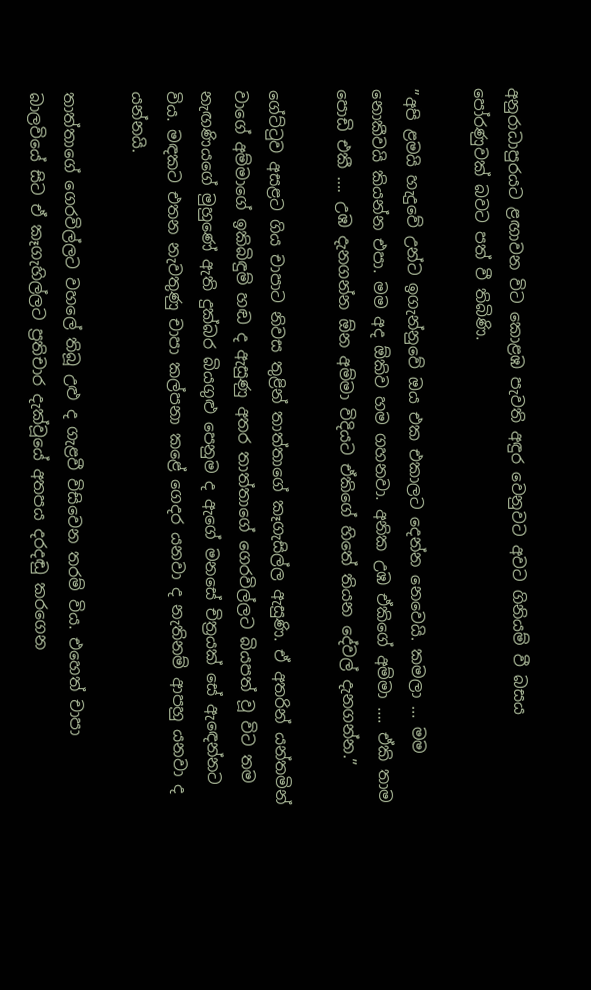අනුරාධාපුරයට ළඟාවන විට කොළඹ පැවති අඳුර වෙනුවට අවට ගිනියම් වී බසය පෝරණුවක් බවට පත් වී තිබිණි.

”අපි ළමයි හැදුවේ උන්ට ඉගැන්නුවේ ඔය එක එකාලට දෙන්න නෙවෙයි. කමලා … මම නොකීවයි කියන්න එපා. මම අද ඕකිව හම ගහනවා. අනික උඹ ඒකිගේ අම්මා …. ඒකි තාම පොඩි එකී …. උඹ දැනගන්න ඕන අම්මා විදියට ඒකිගේ හිතේ තියන දේවල් දැනගන්න.”

ගේට්ටුව අසළට ගිය චාපාට නිවස තුළින් තාත්තාගේ කෑගැසිල්ල ඇසුණි. ඒ අතරින් යන්තමින් වාගේ අම්මාගේ ඉකිබිඳුම් හඬ ද ඇසුණු අතර තාත්තාගේ ගෙරවිල්ලට බියපත් වූ විට තම නැඟණියගේ මුහුණේ ඇති දුක්බර බියගුළු පෙනුම ද ඇගේ මනසේ චිත්‍රයක් සේ ඇඳෙන්නට විය. මඳකට එතන නැවතුණු චාපා කල්පනා කළේ ගෙදර යනවා ද නැතිනම් ආපහු යනවා ද යන්නයි.

තාත්තාගේ ගෙරවිල්ලට වහලේ තිබූ උළු ද ගැළවී විසිවෙන තරම් විය. එහෙත් චාපා බාලවියේ සිට ඒ කෑගැහිල්ලට ප්‍රතිචාර දැක්වූයේ අතපය දරදඬු කරගෙන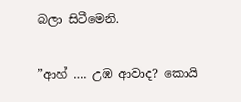බලා සිටීමෙනි.

”ආහ් …. උඹ ආවාද? කොයි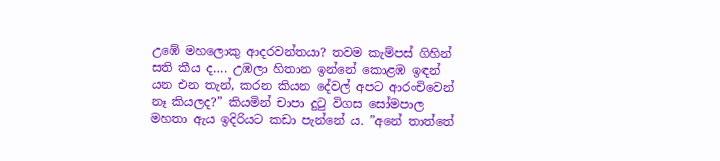උඹේ මහලොකු ආදරවන්තයා? තවම කැම්පස් ගිහින් සති කීය ද…. උඹලා හිතාන ඉන්නේ කොළඹ ඉඳන් යන එන තැන්, කරන කියන දේවල් අපට ආරංචිවෙන් නෑ කියලද?” කියමින් චාපා දුටු විගස සෝමපාල මහතා ඇය ඉදිරියට කඩා පැන්නේ ය. ”අනේ තාත්තේ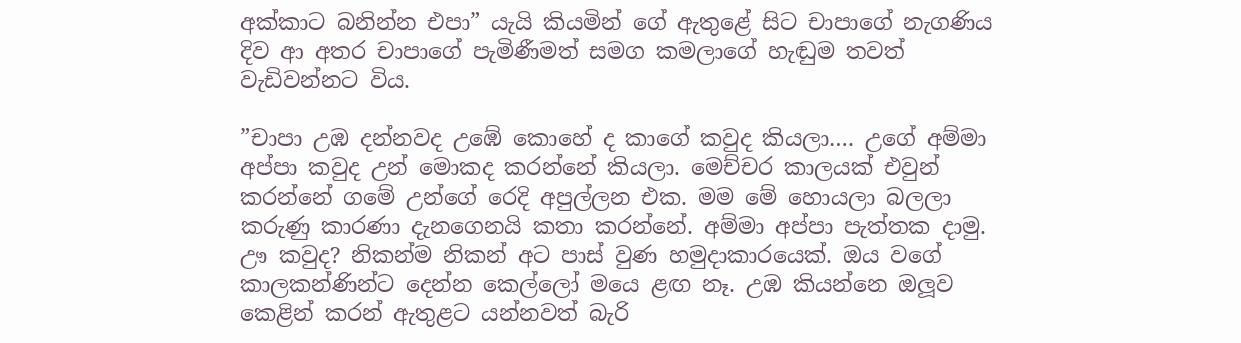අක්කාට බනින්න එපා” යැයි කියමින් ගේ ඇතුළේ සිට චාපාගේ නැගණිය දිව ආ අතර චාපාගේ පැමිණීමත් සමග කමලාගේ හැඬුම තවත් වැඩිවන්නට විය.

”චාපා උඹ දන්නවද උඹේ කොහේ ද කාගේ කවුද කියලා…. උගේ අම්මා අප්පා කවුද උන් මොකද කරන්නේ කියලා. මෙච්චර කාලයක් එවුන් කරන්නේ ගමේ උන්ගේ රෙදි අපුල්ලන එක. මම මේ හොයලා බලලා කරුණු කාරණා දැනගෙනයි කතා කරන්නේ. අම්මා අප්පා පැත්තක දාමු. ඌ කවුද? නිකන්ම නිකන් අට පාස් වුණ හමුදාකාරයෙක්. ඔය වගේ කාලකන්ණින්ට දෙන්න කෙල්ලෝ මයෙ ළඟ නෑ. උඹ කියන්නෙ ඔලූව කෙළින් කරන් ඇතුළට යන්නවත් බැරි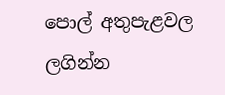පොල් අතුපැළවල ලගින්න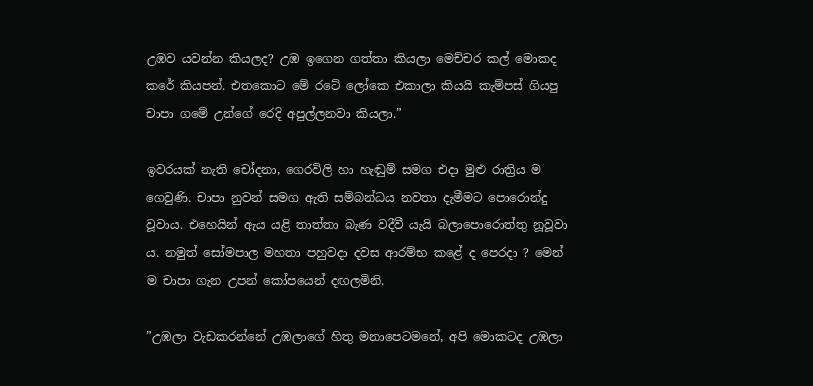උඹව යවන්න කියලද? උඹ ඉගෙන ගත්තා කියලා මෙච්චර කල් මොකද කරේ කියපන්. එතකොට මේ රටේ ලෝකෙ එකාලා කියයි කැම්පස් ගියපු චාපා ගමේ උන්ගේ රෙදි අපුල්ලනවා කියලා.”

ඉවරයක් නැති චෝදනා, ගෙරවිලි හා හැඬුම් සමග එදා මුළු රාත්‍රිය ම ගෙවුණි. චාපා නුවන් සමග ඇති සම්බන්ධය නවතා දැමීමට පොරොන්දු වූවාය. එහෙයින් ඇය යළි තාත්තා බැණ වදීවී යැයි බලාපොරොත්තු නූවූවා ය. නමුත් සෝමපාල මහතා පහුවදා දවස ආරම්භ කළේ ද පෙරදා ? මෙන් ම චාපා ගැන උපන් කෝපයෙන් දඟලමිනි.

”උඹලා වැඩකරන්නේ උඹලාගේ හිතු මනාපෙටමනේ, අපි මොකටද උඹලා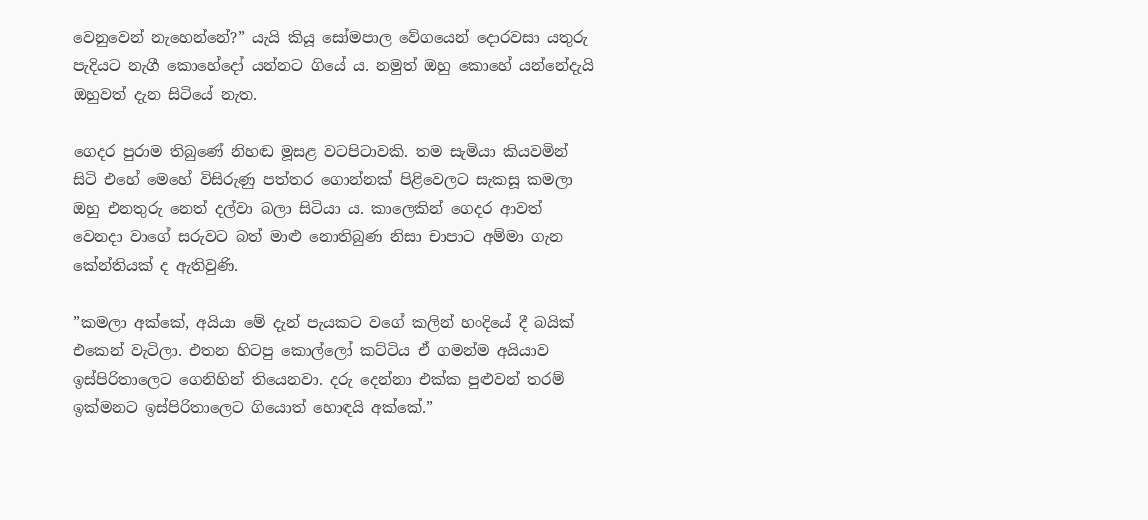වෙනුවෙන් නැහෙන්නේ?” යැයි කියූ සෝමපාල වේගයෙන් දොරවසා යතුරු පැදියට නැගී කොහේදෝ යන්නට ගියේ ය. නමුත් ඔහු කොහේ යන්නේදැයි ඔහුවත් දැන සිටියේ නැත.

ගෙදර පුරාම තිබුණේ නිහඬ මූසළ වටපිටාවකි. තම සැමියා කියවමින් සිටි එහේ මෙහේ විසිරුණු පත්තර ගොන්නක් පිළිවෙලට සැකසූ කමලා ඔහු එනතුරු නෙත් දල්වා බලා සිටියා ය. කාලෙකින් ගෙදර ආවත් වෙනදා වාගේ සරුවට බත් මාළු නොතිබුණ නිසා චාපාට අම්මා ගැන කේන්තියක් ද ඇතිවුණි.

”කමලා අක්කේ, අයියා මේ දැන් පැයකට වගේ කලින් හංදියේ දී බයික් එකෙන් වැටිලා. එතන හිටපු කොල්ලෝ කට්ටිය ඒ ගමන්ම අයියාව ඉස්පිරිතාලෙට ගෙනිහින් තියෙනවා. දරු දෙන්නා එක්ක පුළුවන් තරම් ඉක්මනට ඉස්පිරිතාලෙට ගියොත් හොඳයි අක්කේ.”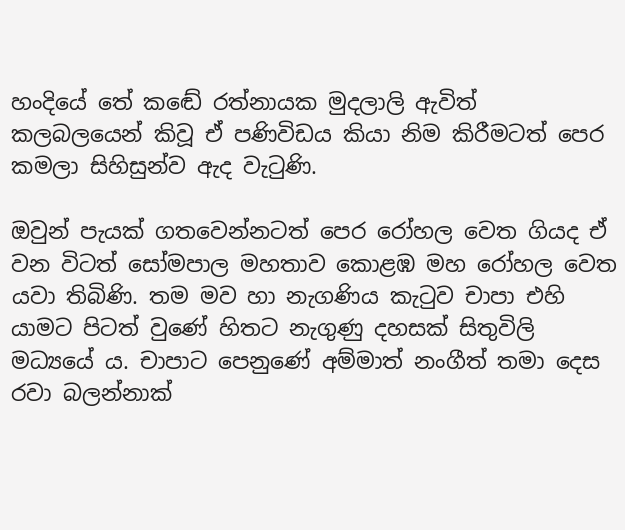හංදියේ තේ කඬේ රත්නායක මුදලාලි ඇවිත් කලබලයෙන් කිවූ ඒ පණිවිඩය කියා නිම කිරීමටත් පෙර කමලා සිහිසුන්ව ඇද වැටුණි.

ඔවුන් පැයක් ගතවෙන්නටත් පෙර රෝහල වෙත ගියද ඒ වන විටත් සෝමපාල මහතාව කොළඹ මහ රෝහල වෙත යවා තිබිණි. තම මව හා නැගණිය කැටුව චාපා එහි යාමට පිටත් වුණේ හිතට නැගුණු දහසක් සිතුවිලි මධ්‍යයේ ය. චාපාට පෙනුණේ අම්මාත් නංගීත් තමා දෙස රවා බලන්නාක්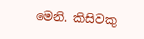මෙනි. කිසිවකු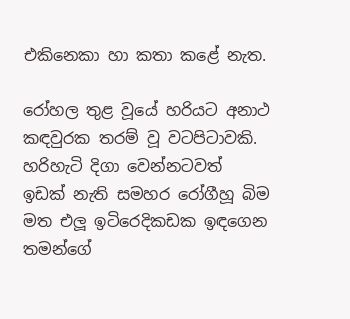එකිනෙකා හා කතා කළේ නැත.

රෝහල තුළ වූයේ හරියට අනාථ කඳවුරක තරම් වූ වටපිටාවකි. හරිහැටි දිගා වෙන්නටවත් ඉඩක් නැති සමහර රෝගීහූ බිම මත එලූ ඉටිරෙදිකඩක ඉඳගෙන තමන්ගේ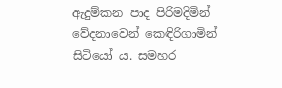ඇදුම්කන පාද පිරිමදිමින් වේදනාවෙන් කෙඳිරිගාමින් සිටියෝ ය. සමහර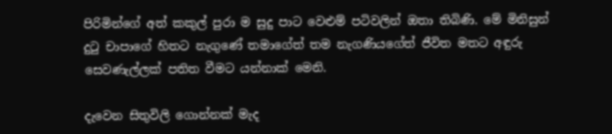පිරිමින්ගේ අත් කකුල් පුරා ම සුදු පාට වෙළුම් පටිවලින් ඔතා තිබිණි. මේ මිනිසුන් දුටු චාපාගේ හිතට නැගුණේ තමාගේත් තම නැගණියගේත් ජීවිත මතට අඳුරු සෙවණැල්ලක් පතිත වීමට යන්නාක් මෙනි.

දැවෙන සිතුවිලි ගොන්නක් මැද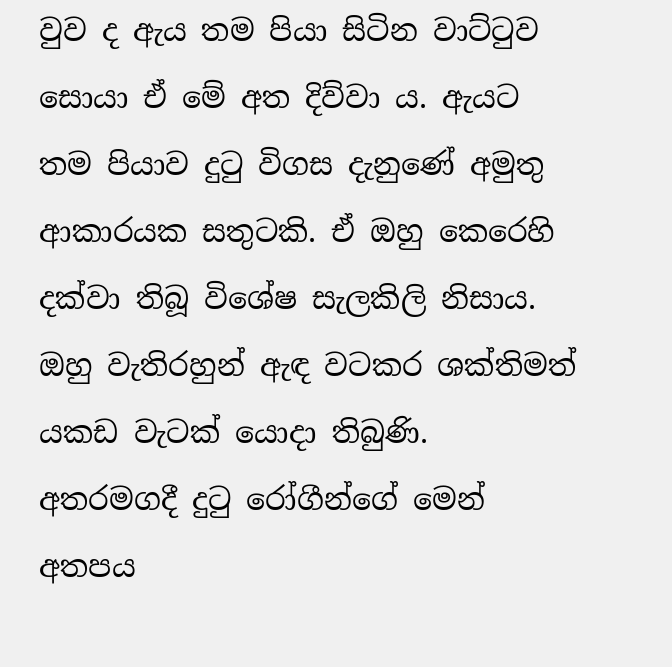වුව ද ඇය තම පියා සිටින වාට්ටුව සොයා ඒ මේ අත දිව්වා ය. ඇයට තම පියාව දුටු විගස දැනුණේ අමුතු ආකාරයක සතුටකි. ඒ ඔහු කෙරෙහි දක්වා තිබූ විශේෂ සැලකිලි නිසාය. ඔහු වැතිරහුන් ඇඳ වටකර ශක්තිමත් යකඩ වැටක් යොදා තිබුණි. අතරමගදී දුටු රෝගීන්ගේ මෙන් අතපය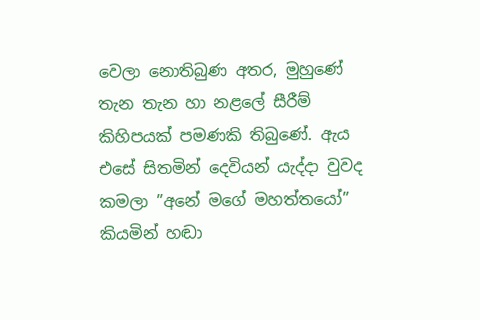වෙලා නොතිබුණ අතර, මුහුණේ තැන තැන හා නළලේ සීරීම් කිහිපයක් පමණකි තිබුණේ. ඇය එසේ සිතමින් දෙවියන් යැද්දා වුවද කමලා ”අනේ මගේ මහත්තයෝ” කියමින් හඬා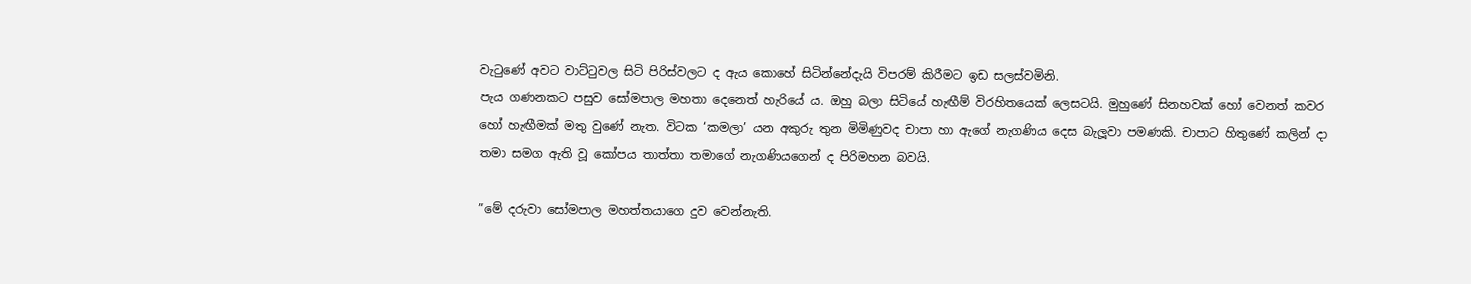වැටුණේ අවට වාට්ටුවල සිටි පිරිස්වලට ද ඇය කොහේ සිටින්නේදැයි විපරම් කිරීමට ඉඩ සලස්වමිනි.
පැය ගණනකට පසුව සෝමපාල මහතා දෙනෙත් හැරියේ ය. ඔහු බලා සිටියේ හැඟීම් විරහිතයෙක් ලෙසටයි. මුහුණේ සිනහවක් හෝ වෙනත් කවර හෝ හැඟීමක් මතු වුණේ නැත. විටක ‘කමලා’ යන අකුරු තුන මිමිණුවද චාපා හා ඇගේ නැගණිය දෙස බැලූවා පමණකි. චාපාට හිතුණේ කලින් දා තමා සමග ඇති වූ කෝපය තාත්තා තමාගේ නැගණියගෙන් ද පිරිමහන බවයි.

”මේ දරුවා සෝමපාල මහත්තයාගෙ දුව වෙන්නැති.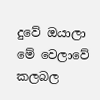දුවේ ඔයාලා මේ වෙලාවේ කලබල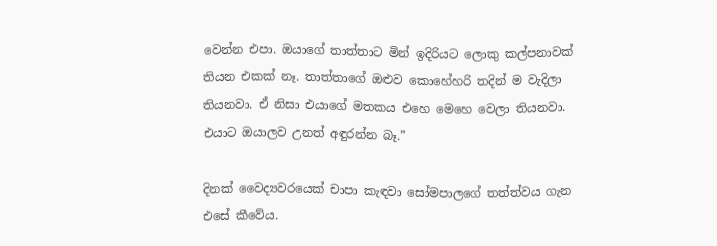වෙන්න එපා. ඔයාගේ තාත්තාට මින් ඉදිරියට ලොකු කල්පනාවක් තියන එකක් නෑ. තාත්තාගේ ඔළුව කොහේහරි තදින් ම වැදිලා තියනවා. ඒ නිසා එයාගේ මතකය එහෙ මෙහෙ වෙලා තියනවා. එයාට ඔයාලව උනත් අඳුරන්න බෑ.”

දිනක් වෛද්‍යවරයෙක් චාපා කැඳවා සෝමපාලගේ තත්ත්වය ගැන එසේ කීවේය.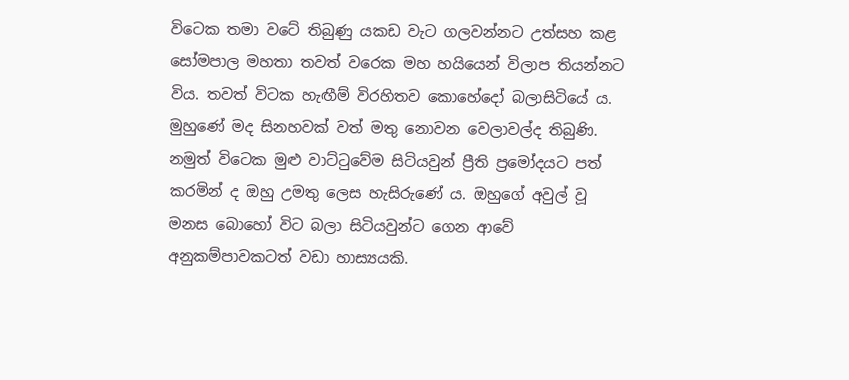විටෙක තමා වටේ තිබුණු යකඩ වැට ගලවන්නට උත්සහ කළ සෝමපාල මහතා තවත් වරෙක මහ හයියෙන් විලාප තියන්නට විය. තවත් විටක හැඟීම් විරහිතව කොහේදෝ බලාසිටියේ ය. මුහුණේ මද සිනහවක් වත් මතු නොවන වෙලාවල්ද තිබුණි. නමුත් විටෙක මුළු වාට්ටුවේම සිටියවුන් ප්‍රීති ප්‍රමෝදයට පත් කරමින් ද ඔහු උමතු ලෙස හැසිරුණේ ය. ඔහුගේ අවුල් වූ මනස බොහෝ විට බලා සිටියවුන්ට ගෙන ආවේ අනුකම්පාවකටත් වඩා හාස්‍යයකි.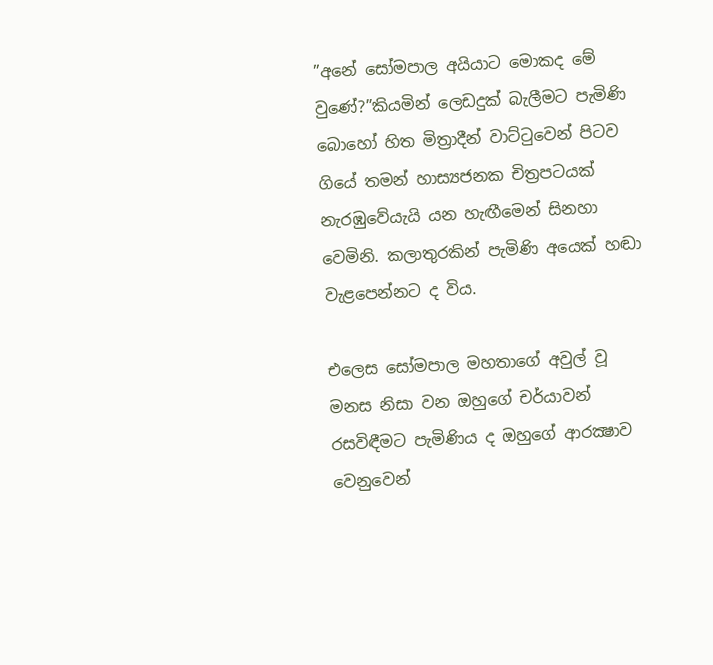”අනේ සෝමපාල අයියාට මොකද මේ වුණේ?”කියමින් ලෙඩදුක් බැලීමට පැමිණි බොහෝ හිත මිත්‍රාදීන් වාට්ටුවෙන් පිටව ගියේ තමන් හාස්‍යජනක චිත්‍රපටයක් නැරඹුවේයැයි යන හැඟීමෙන් සිනහා වෙමිනි. කලාතුරකින් පැමිණි අයෙක් හඬා වැළපෙන්නට ද විය.

එලෙස සෝමපාල මහතාගේ අවුල් වූ මනස නිසා වන ඔහුගේ චර්යාවන් රසවිඳීමට පැමිණිය ද ඔහුගේ ආරක්‍ෂාව වෙනුවෙන්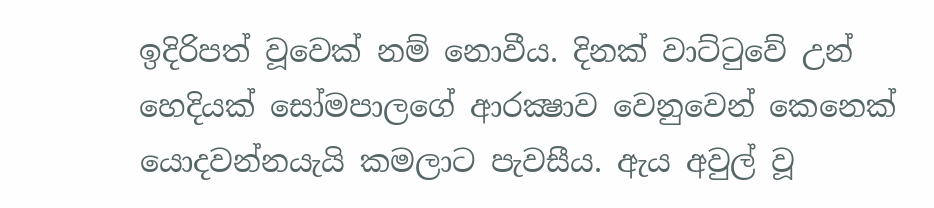ඉදිරිපත් වූවෙක් නම් නොවීය. දිනක් වාට්ටුවේ උන් හෙදියක් සෝමපාලගේ ආරක්‍ෂාව වෙනුවෙන් කෙනෙක් යොදවන්නයැයි කමලාට පැවසීය. ඇය අවුල් වූ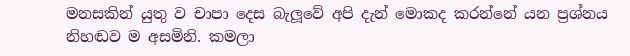මනසකින් යුතු ව චාපා දෙස බැලූවේ අපි දැන් මොකද කරන්නේ යන ප්‍රශ්නය නිහඬව ම අසමිනි. කමලා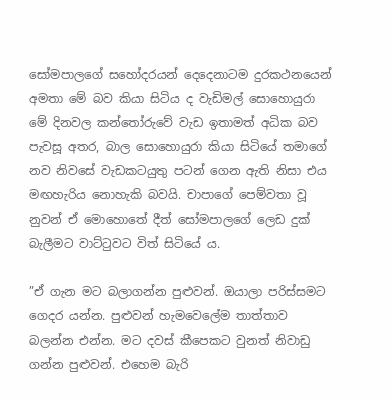සෝමපාලගේ සහෝදරයන් දෙදෙනාටම දුරකථනයෙන් අමතා මේ බව කියා සිටිය ද වැඩිමල් සොහොයුරා මේ දිනවල කන්තෝරුවේ වැඩ ඉතාමත් අධික බව පැවසූ අතර, බාල සොහොයුරා කියා සිටියේ තමාගේ නව නිවසේ වැඩකටයුතු පටන් ගෙන ඇති නිසා එය මඟහැරිය නොහැකි බවයි. චාපාගේ පෙම්වතා වූ නුවන් ඒ මොහොතේ දීත් සෝමපාලගේ ලෙඩ දුක් බැලීමට වාට්ටුවට විත් සිටියේ ය.

”ඒ ගැන මට බලාගන්න පුළුවන්. ඔයාලා පරිස්සමට ගෙදර යන්න. පුළුවන් හැමවෙලේම තාත්තාව බලන්න එන්න. මට දවස් කීපෙකට වුනත් නිවාඩු ගන්න පුළුවන්. එහෙම බැරි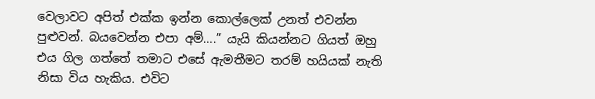වෙලාවට අපිත් එක්ක ඉන්න කොල්ලෙක් උනත් එවන්න පුළුවන්. බයවෙන්න එපා අම්….” යැයි කියන්නට ගියත් ඔහු එය ගිල ගත්තේ තමාට එසේ ඇමතීමට තරම් හයියක් නැති නිසා විය හැකිය. එවිට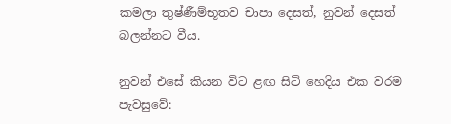කමලා තුෂ්ණීම්භූතව චාපා දෙසත්, නුවන් දෙසත් බලන්නට වීය.

නුවන් එසේ කියන විට ළඟ සිටි හෙදිය එක වරම පැවසුවේ: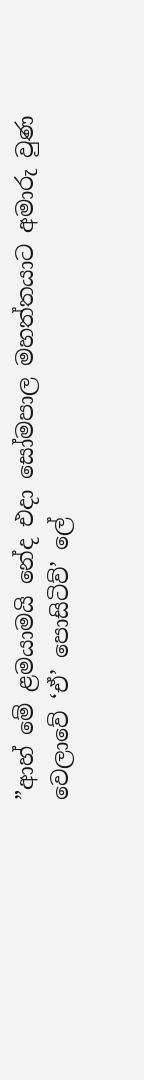”ආහ් මේ ළමයාමයි නේද එදා සෝමපාල මහත්තයාට අමාරු වුණ වෙලාවේ ‘ඒ’ පොසිටිව්’ ලේ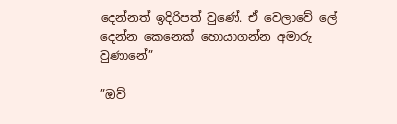දෙන්නත් ඉදිරිපත් වුණේ. ඒ වෙලාවේ ලේ දෙන්න කෙනෙක් හොයාගන්න අමාරු වුණානේ”

”ඔව්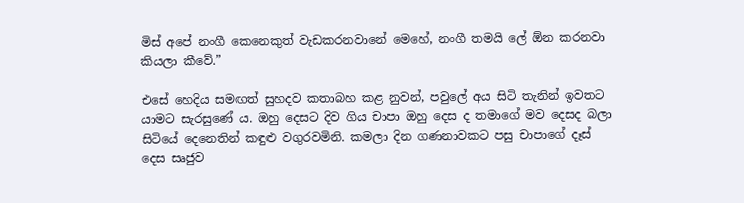මිස් අපේ නංගී කෙනෙකුත් වැඩකරනවානේ මෙහේ, නංගී තමයි ලේ ඕන කරනවා කියලා කීවේ.”

එසේ හෙදිය සමඟත් සුහදව කතාබහ කළ නුවන්, පවුලේ අය සිටි තැනින් ඉවතට යාමට සැරසුණේ ය. ඔහු දෙසට දිව ගිය චාපා ඔහු දෙස ද තමාගේ මව දෙසද බලා සිටියේ දෙනෙතින් කඳුළු වගුරවමිනි. කමලා දින ගණනාවකට පසු චාපාගේ දෑස් දෙස සෘජුව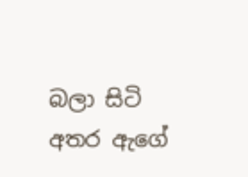බලා සිටි අතර ඇගේ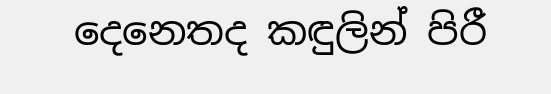දෙනෙතද කඳුලින් පිරී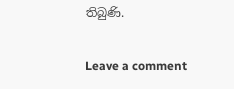තිබුණි.

Leave a comment